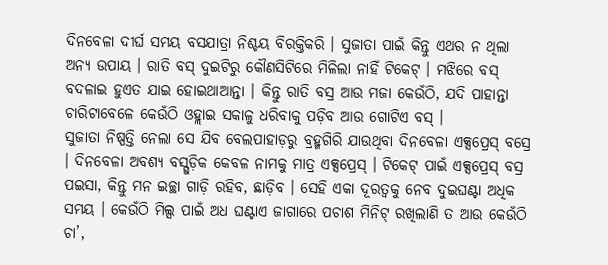ଦିନବେଳା ଦୀର୍ଘ ସମୟ ବସଯାତ୍ରା ନିଶ୍ଚୟ ବିରକ୍ତିକରି । ସୁଜାତା ପାଇଁ କିନ୍ତୁ ଏଥର ନ ଥିଲା ଅନ୍ୟ ଉପାୟ । ରାତି ବସ୍ ଦୁଇଟିରୁ କୌଣସିଟିରେ ମିଳିଲା ନାହିଁ ଟିକେଟ୍ । ମଝିରେ ବସ୍ ବଦଳାଇ ହୁଏତ ଯାଇ ହୋଇଥାଆନ୍ତା । କିନ୍ତୁ ରାତି ବସ୍ର ଆଉ ମଜା କେଉଁଠି, ଯଦି ପାହାନ୍ତା ଚାରିଟାବେଳେ କେଉଁଠି ଓହ୍ଲାଇ ସକାଳୁ ଧରିବାକୁ ପଡ଼ିବ ଆଉ ଗୋଟିଏ ବସ୍ ।
ସୁଜାତା ନିଷ୍ପତ୍ତି ନେଲା ସେ ଯିବ ବେଲପାହାଡ଼ରୁ ବ୍ରହ୍ମଗିରି ଯାଉଥିବା ଦିନବେଳା ଏକ୍ସପ୍ରେସ୍ ବସ୍ରେ । ଦିନବେଳା ଅବଶ୍ୟ ବସ୍ଗୁଡ଼ିକ କେବଳ ନାମକୁ ମାତ୍ର ଏକ୍ସପ୍ରେସ୍ । ଟିକେଟ୍ ପାଇଁ ଏକ୍ସପ୍ରେସ୍ ବସ୍ର ପଇସା, କିନ୍ତୁ ମନ ଇଚ୍ଛା ଗାଡ଼ି ରହିବ, ଛାଡ଼ିବ । ସେହି ଏକା ଦୂରତ୍ୱକୁ ନେବ ଦୁଇଘଣ୍ଟା ଅଧିକ ସମୟ । କେଉଁଠି ମିଲ୍ସ ପାଇଁ ଅଧ ଘଣ୍ଟାଏ ଜାଗାରେ ପଚାଶ ମିନିଟ୍ ରଖିଲାଣି ତ ଆଉ କେଉଁଠି ଚା’,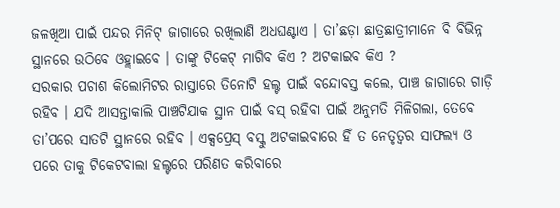ଜଳଖିଆ ପାଇଁ ପନ୍ଦର ମିନିଟ୍ ଜାଗାରେ ରଖିଲାଣି ଅଧଘଣ୍ଟାଏ । ତା’ଛଡ଼ା ଛାତ୍ରଛାତ୍ରୀମାନେ ବି ବିଭିନ୍ନ ସ୍ଥାନରେ ଉଠିବେ ଓହ୍ଲାଇବେ । ତାଙ୍କୁ ଟିକେଟ୍ ମାଗିବ କିଏ ? ଅଟକାଇବ କିଏ ?
ସରକାର ପଚାଶ କିଲୋମିଟର ରାସ୍ତାରେ ତିନୋଟି ହଲ୍ଟ ପାଇଁ ବନ୍ଦୋବସ୍ତ କଲେ, ପାଞ୍ଚ ଜାଗାରେ ଗାଡ଼ି ରହିବ । ଯଦି ଆସନ୍ତାକାଲି ପାଞ୍ଚଟିଯାକ ସ୍ଥାନ ପାଇଁ ବସ୍ ରହିବା ପାଇଁ ଅନୁମତି ମିଳିଗଲା, ତେବେ ତା’ପରେ ସାତଟି ସ୍ଥାନରେ ରହିବ । ଏକ୍ସପ୍ରେସ୍ ବସ୍କୁ ଅଟକାଇବାରେ ହିଁ ତ ନେତୃତ୍ୱର ସାଫଲ୍ୟ ଓ ପରେ ତାକୁ ଟିକେଟବାଲା ହଲ୍ଟରେ ପରିଣତ କରିବାରେ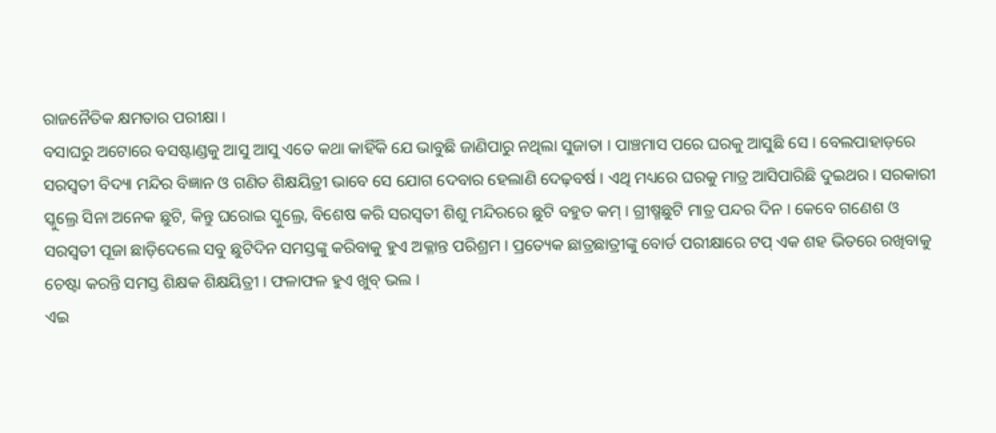ରାଜନୈତିକ କ୍ଷମତାର ପରୀକ୍ଷା ।
ବସାଘରୁ ଅଟୋରେ ବସଷ୍ଟାଣ୍ଡକୁ ଆସୁ ଆସୁ ଏତେ କଥା କାହିଁକି ଯେ ଭାବୁଛି ଜାଣିପାରୁ ନଥିଲା ସୁଜାତା । ପାଞ୍ଚମାସ ପରେ ଘରକୁ ଆସୁଛି ସେ । ବେଲପାହାଡ଼ରେ ସରସ୍ୱତୀ ବିଦ୍ୟା ମନ୍ଦିର ବିଜ୍ଞାନ ଓ ଗଣିତ ଶିକ୍ଷୟିତ୍ରୀ ଭାବେ ସେ ଯୋଗ ଦେବାର ହେଲାଣି ଦେଢ଼ବର୍ଷ । ଏଥି ମଧ୍ୟରେ ଘରକୁ ମାତ୍ର ଆସିପାରିଛି ଦୁଇଥର । ସରକାରୀ ସ୍କୁଲ୍ରେ ସିନା ଅନେକ ଛୁଟି, କିନ୍ତୁ ଘରୋଇ ସ୍କୁଲ୍ରେ, ବିଶେଷ କରି ସରସ୍ୱତୀ ଶିଶୁ ମନ୍ଦିରରେ ଛୁଟି ବହୁତ କମ୍ । ଗ୍ରୀଷ୍ମଛୁଟି ମାତ୍ର ପନ୍ଦର ଦିନ । କେବେ ଗଣେଶ ଓ ସରସ୍ୱତୀ ପୂଜା ଛାଡ଼ିଦେଲେ ସବୁ ଛୁଟିଦିନ ସମସ୍ତଙ୍କୁ କରିବାକୁ ହୁଏ ଅକ୍ଳାନ୍ତ ପରିଶ୍ରମ । ପ୍ରତ୍ୟେକ ଛାତ୍ରଛାତ୍ରୀଙ୍କୁ ବୋର୍ଡ ପରୀକ୍ଷାରେ ଟପ୍ ଏକ ଶହ ଭିତରେ ରଖିବାକୁ ଚେଷ୍ଟା କରନ୍ତି ସମସ୍ତ ଶିକ୍ଷକ ଶିକ୍ଷୟିତ୍ରୀ । ଫଳାଫଳ ହୁଏ ଖୁବ୍ ଭଲ ।
ଏଇ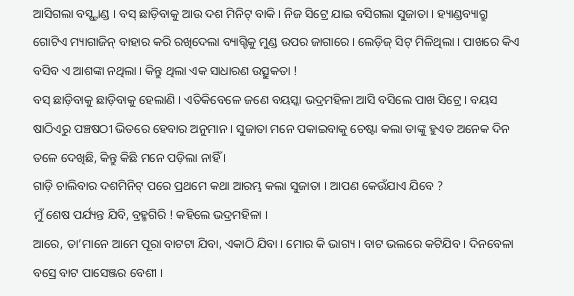ଆସିଗଲା ବସ୍ଷ୍ଟାଣ୍ଡ । ବସ୍ ଛାଡ଼ିବାକୁ ଆଉ ଦଶ ମିନିଟ୍ ବାକି । ନିଜ ସିଟ୍ରେ ଯାଇ ବସିଗଲା ସୁଜାତା । ହ୍ୟାଣ୍ଡବ୍ୟାଗ୍ରୁ ଗୋଟିଏ ମ୍ୟାଗାଜିନ୍ ବାହାର କରି ରଖିଦେଲା ବ୍ୟାଗ୍ଟିକୁ ମୁଣ୍ଡ ଉପର ଜାଗାରେ । ଲେଡ଼ିଜ୍ ସିଟ୍ ମିଳିଥିଲା । ପାଖରେ କିଏ ବସିବ ଏ ଆଶଙ୍କା ନଥିଲା । କିନ୍ତୁ ଥିଲା ଏକ ସାଧାରଣ ଉତ୍ସୁକତା !
ବସ୍ ଛାଡ଼ିବାକୁ ଛାଡ଼ିବାକୁ ହେଲାଣି । ଏତିକିବେଳେ ଜଣେ ବୟସ୍କା ଭଦ୍ରମହିଳା ଆସି ବସିଲେ ପାଖ ସିଟ୍ରେ । ବୟସ ଷାଠିଏରୁ ପଞ୍ଚଷଠୀ ଭିତରେ ହେବାର ଅନୁମାନ । ସୁଜାତା ମନେ ପକାଇବାକୁ ଚେଷ୍ଟା କଲା ତାଙ୍କୁ ହୁଏତ ଅନେକ ଦିନ ତଳେ ଦେଖିଛି, କିନ୍ତୁ କିଛି ମନେ ପଡ଼ିଲା ନାହିଁ ।
ଗାଡ଼ି ଚାଲିବାର ଦଶମିନିଟ୍ ପରେ ପ୍ରଥମେ କଥା ଆରମ୍ଭ କଲା ସୁଜାତା । ଆପଣ କେଉଁଯାଏ ଯିବେ ?
ମୁଁ ଶେଷ ପର୍ଯ୍ୟନ୍ତ ଯିବି, ବ୍ରହ୍ମଗିରି ! କହିଲେ ଭଦ୍ରମହିଳା ।
ଆରେ, ତା’ମାନେ ଆମେ ପୂରା ବାଟଟା ଯିବା, ଏକାଠି ଯିବା । ମୋର କି ଭାଗ୍ୟ । ବାଟ ଭଲରେ କଟିଯିବ । ଦିନବେଳା ବସ୍ରେ ବାଟ ପାସେଞ୍ଜର ବେଶୀ ।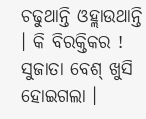ଚଢୁଥାନ୍ତି ଓହ୍ଲାଉଥାନ୍ତି । କି ବିରକ୍ତିକର ! ସୁଜାତା ବେଶ୍ ଖୁସି ହୋଇଗଲା ।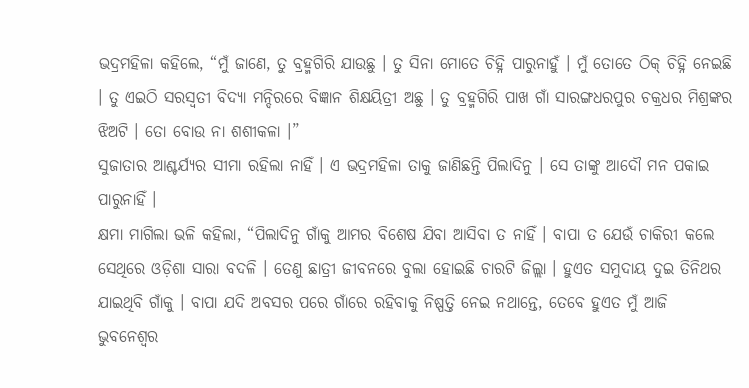ଭଦ୍ରମହିଳା କହିଲେ, “ମୁଁ ଜାଣେ, ତୁ ବ୍ରହ୍ମଗିରି ଯାଉଛୁ । ତୁ ସିନା ମୋତେ ଚିହ୍ନି ପାରୁନାହୁଁ । ମୁଁ ତୋତେ ଠିକ୍ ଚିହ୍ନି ନେଇଛି । ତୁ ଏଇଠି ସରସ୍ୱତୀ ବିଦ୍ୟା ମନ୍ଦିରରେ ବିଜ୍ଞାନ ଶିକ୍ଷୟିତ୍ରୀ ଅଛୁ । ତୁ ବ୍ରହ୍ମଗିରି ପାଖ ଗାଁ ସାରଙ୍ଗଧରପୁର ଚକ୍ରଧର ମିଶ୍ରଙ୍କର ଝିଅଟି । ତୋ ବୋଉ ନା ଶଶୀକଳା ।”
ସୁଜାତାର ଆଶ୍ଚର୍ଯ୍ୟର ସୀମା ରହିଲା ନାହିଁ । ଏ ଭଦ୍ରମହିଳା ତାକୁ ଜାଣିଛନ୍ତି ପିଲାଦିନୁ । ସେ ତାଙ୍କୁ ଆଦୌ ମନ ପକାଇ ପାରୁନାହିଁ ।
କ୍ଷମା ମାଗିଲା ଭଳି କହିଲା, “ପିଲାଦିନୁ ଗାଁକୁ ଆମର ବିଶେଷ ଯିବା ଆସିବା ତ ନାହିଁ । ବାପା ତ ଯେଉଁ ଚାକିରୀ କଲେ ସେଥିରେ ଓଡ଼ିଶା ସାରା ବଦଳି । ତେଣୁ ଛାତ୍ରୀ ଜୀବନରେ ବୁଲା ହୋଇଛି ଚାରଟି ଜିଲ୍ଲା । ହୁଏତ ସମୁଦାୟ ଦୁଇ ତିନିଥର ଯାଇଥିବି ଗାଁକୁ । ବାପା ଯଦି ଅବସର ପରେ ଗାଁରେ ରହିବାକୁ ନିଷ୍ପତ୍ତି ନେଇ ନଥାନ୍ତେ, ତେବେ ହୁଏତ ମୁଁ ଆଜି ଭୁବନେଶ୍ୱର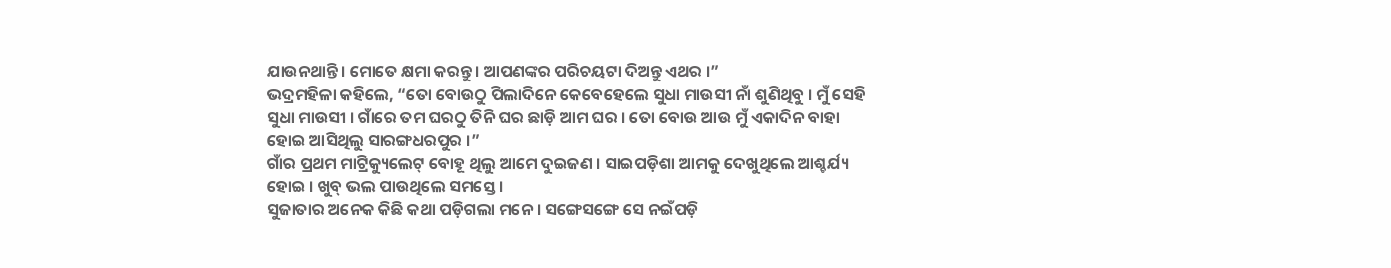ଯାଉନଥାନ୍ତି । ମୋତେ କ୍ଷମା କରନ୍ତୁ । ଆପଣଙ୍କର ପରିଚୟଟା ଦିଅନ୍ତୁ ଏଥର ।”
ଭଦ୍ରମହିଳା କହିଲେ, “ତୋ ବୋଉଠୁ ପିଲାଦିନେ କେବେହେଲେ ସୁଧା ମାଉସୀ ନାଁ ଶୁଣିଥିବୁ । ମୁଁ ସେହି ସୁଧା ମାଉସୀ । ଗାଁରେ ତମ ଘରଠୁ ତିନି ଘର ଛାଡ଼ି ଆମ ଘର । ତୋ ବୋଉ ଆଉ ମୁଁ ଏକାଦିନ ବାହା ହୋଇ ଆସିଥିଲୁ ସାରଙ୍ଗଧରପୁର ।”
ଗାଁର ପ୍ରଥମ ମାଟ୍ରିକ୍ୟୁଲେଟ୍ ବୋହୂ ଥିଲୁ ଆମେ ଦୁଇଜଣ । ସାଇପଡ଼ିଶା ଆମକୁ ଦେଖୁଥିଲେ ଆଶ୍ଚର୍ଯ୍ୟ ହୋଇ । ଖୁବ୍ ଭଲ ପାଉଥିଲେ ସମସ୍ତେ ।
ସୁଜାତାର ଅନେକ କିଛି କଥା ପଡ଼ିଗଲା ମନେ । ସଙ୍ଗେସଙ୍ଗେ ସେ ନଇଁପଡ଼ି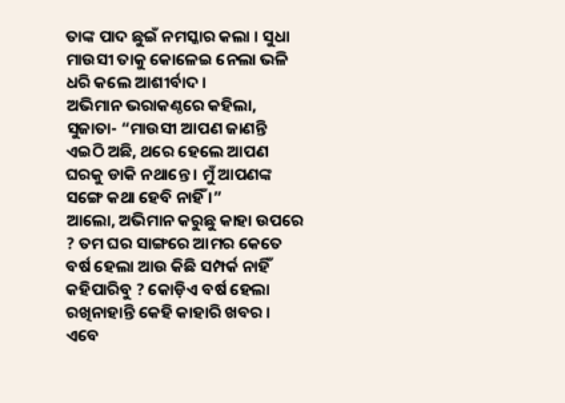ତାଙ୍କ ପାଦ ଛୁଇଁ ନମସ୍କାର କଲା । ସୁଧା ମାଉସୀ ତାକୁ କୋଳେଇ ନେଲା ଭଳି ଧରି କଲେ ଆଶୀର୍ବାଦ ।
ଅଭିମାନ ଭରାକଣ୍ଠରେ କହିଲା, ସୁଜାତା- “ମାଉସୀ ଆପଣ ଜାଣନ୍ତି ଏଇଠି ଅଛି, ଥରେ ହେଲେ ଆପଣ ଘରକୁ ଡାକି ନଥାନ୍ତେ । ମୁଁ ଆପଣଙ୍କ ସଙ୍ଗେ କଥା ହେବି ନାହିଁ ।”
ଆଲୋ, ଅଭିମାନ କରୁଛୁ କାହା ଉପରେ ? ତମ ଘର ସାଙ୍ଗରେ ଆମର କେତେ ବର୍ଷ ହେଲା ଆଉ କିଛି ସମ୍ପର୍କ ନାହିଁ କହିପାରିବୁ ? କୋଡ଼ିଏ ବର୍ଷ ହେଲା ରଖିନାହାନ୍ତି କେହି କାହାରି ଖବର । ଏବେ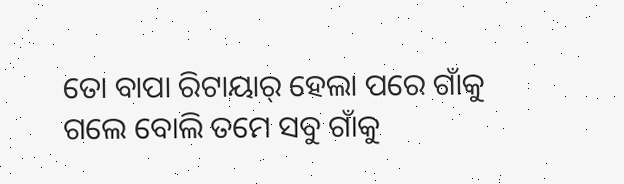ତୋ ବାପା ରିଟାୟାର୍ ହେଲା ପରେ ଗାଁକୁ ଗଲେ ବୋଲି ତମେ ସବୁ ଗାଁକୁ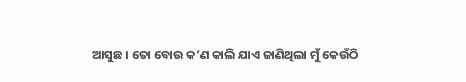ଆସୁଛ । ତୋ ବୋଉ କ’ଣ କାଲି ଯାଏ ଜାଣିଥିଲା ମୁଁ କେଉଁଠି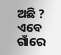ଅଛି ? ଏବେ ଗାଁରେ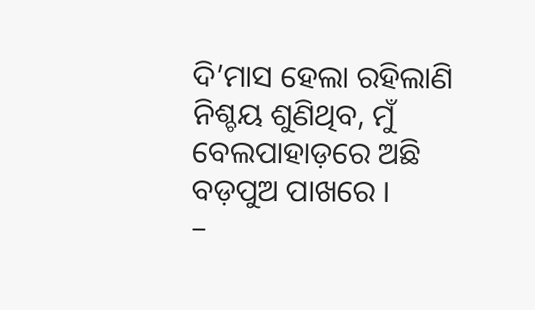ଦି’ମାସ ହେଲା ରହିଲାଣି ନିଶ୍ଚୟ ଶୁଣିଥିବ, ମୁଁ ବେଲପାହାଡ଼ରେ ଅଛି ବଡ଼ପୁଅ ପାଖରେ ।
–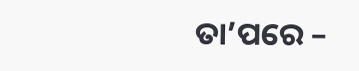ତା’ପରେ –